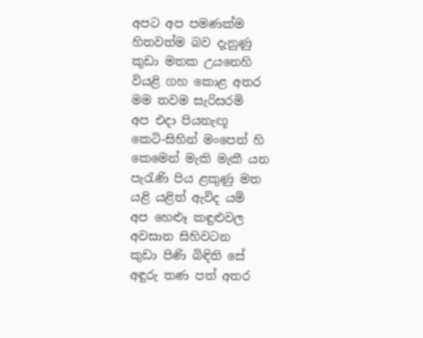අපට අප පමණක්ම
හිතවත්ම බව දැනුණු
කුඩා මතක උයනෙහි
වියළි ගහ කොළ අතර
මම තවම සැරිසරමි
අප එදා පියනැඟූ
කෙටි-සිහින් මංපෙත් හි
කෙමෙන් මැකි මැකී යන
පැරැණි පිය ළකුණු මත
යළි යළිත් ඇවිද යමි
අප හෙළූ කඳුළුවල
අවසාන සිහිවටන
කුඩා පිණි බිඳිති සේ
අඳුරු තණ පත් අතර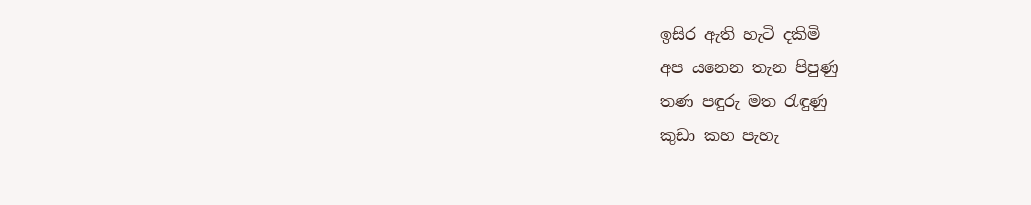ඉසිර ඇති හැටි දකිමි
අප යනෙන තැන පිපුණු
තණ පඳුරු මත රැඳුණු
කුඩා කහ පැහැ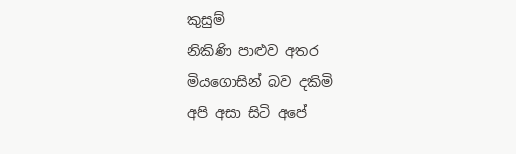කුසුම්
නිකිණි පාළුව අතර
මියගොසින් බව දකිමි
අපි අසා සිටි අපේ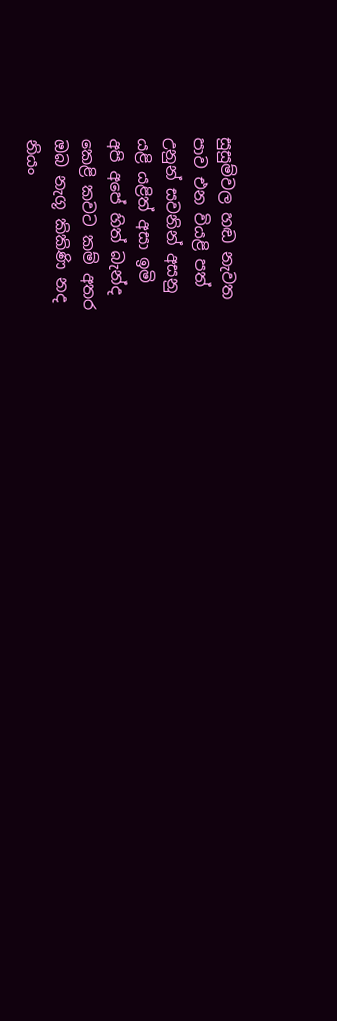සුසුම්වල හඬ නැවත
පාව එන වියළි පත්
උනුන් සවනින් අසනු
යළි යළිත් අසා ඉමි
අපි අපේ හිත් බැන්ද
කෙළි කවට කම් අතර
ඔබ නැගූ කිකිණි නද
නියං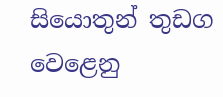සියොතුන් තුඩග
වෙළෙනු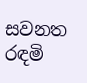සවනත රඳමි